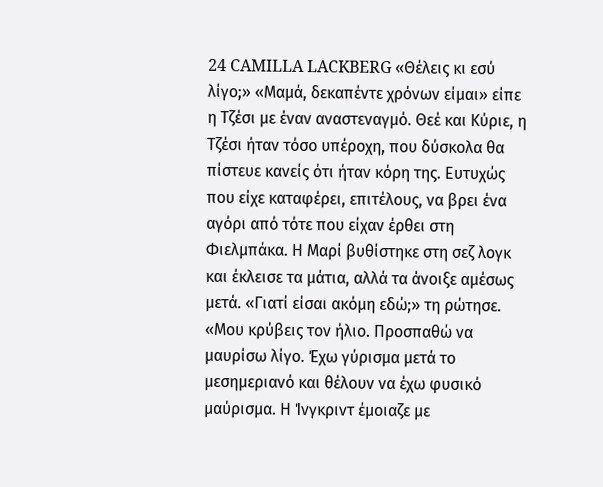24 CAMILLA LACKBERG «Θέλεις κι εσύ λίγο;» «Μαμά, δεκαπέντε χρόνων είμαι» είπε η Τζέσι με έναν αναστεναγμό. Θεέ και Κύριε, η Τζέσι ήταν τόσο υπέροχη, που δύσκολα θα πίστευε κανείς ότι ήταν κόρη της. Ευτυχώς που είχε καταφέρει, επιτέλους, να βρει ένα αγόρι από τότε που είχαν έρθει στη Φιελμπάκα. Η Μαρί βυθίστηκε στη σεζ λογκ και έκλεισε τα μάτια, αλλά τα άνοιξε αμέσως μετά. «Γιατί είσαι ακόμη εδώ;» τη ρώτησε. «Μου κρύβεις τον ήλιο. Προσπαθώ να μαυρίσω λίγο. Έχω γύρισμα μετά το μεσημεριανό και θέλουν να έχω φυσικό μαύρισμα. Η Ίνγκριντ έμοιαζε με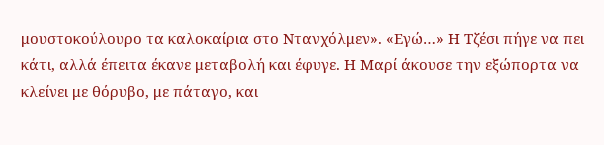μουστοκούλουρο τα καλοκαίρια στο Ντανχόλμεν». «Εγώ…» Η Τζέσι πήγε να πει κάτι, αλλά έπειτα έκανε μεταβολή και έφυγε. Η Μαρί άκουσε την εξώπορτα να κλείνει με θόρυβο, με πάταγο, και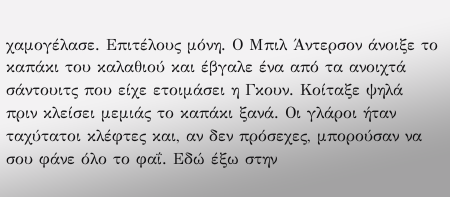χαμογέλασε. Επιτέλους μόνη. Ο Μπιλ Άντερσον άνοιξε το καπάκι του καλαθιού και έβγαλε ένα από τα ανοιχτά σάντουιτς που είχε ετοιμάσει η Γκουν. Κοίταξε ψηλά πριν κλείσει μεμιάς το καπάκι ξανά. Οι γλάροι ήταν ταχύτατοι κλέφτες και, αν δεν πρόσεχες, μπορούσαν να σου φάνε όλο το φαΐ. Εδώ έξω στην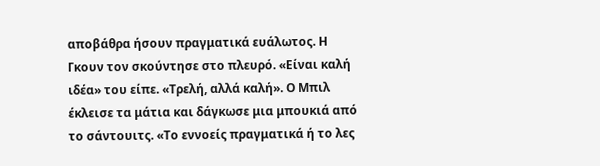αποβάθρα ήσουν πραγματικά ευάλωτος. Η Γκουν τον σκούντησε στο πλευρό. «Είναι καλή ιδέα» του είπε. «Τρελή, αλλά καλή». Ο Μπιλ έκλεισε τα μάτια και δάγκωσε μια μπουκιά από το σάντουιτς. «Το εννοείς πραγματικά ή το λες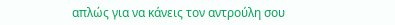απλώς για να κάνεις τον αντρούλη σου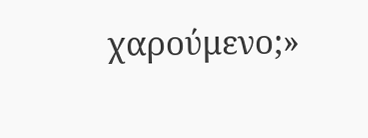χαρούμενο;»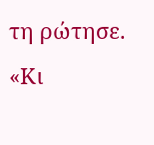τη ρώτησε. «Κι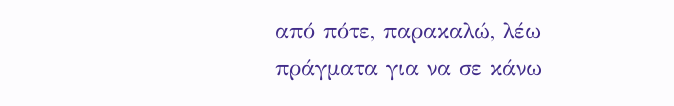από πότε, παρακαλώ, λέω πράγματα για να σε κάνω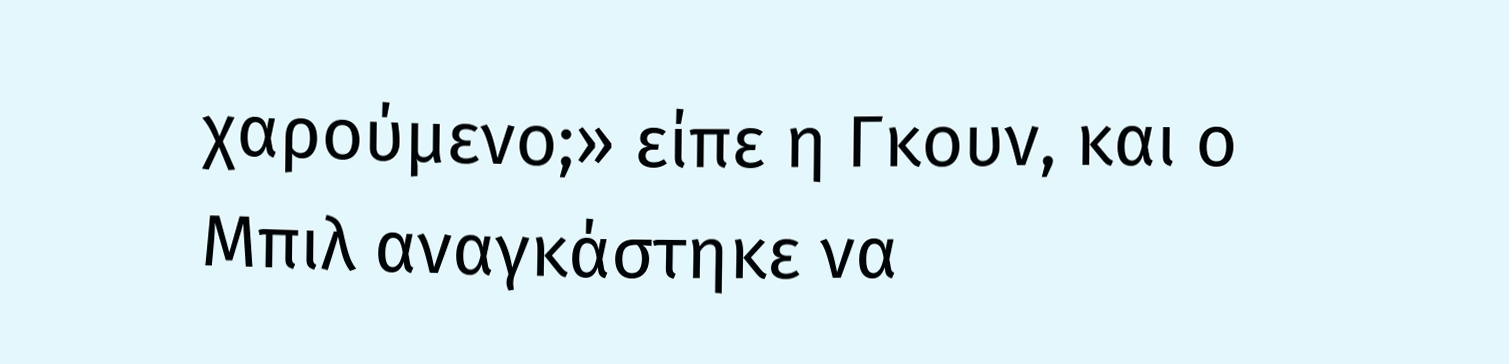χαρούμενο;» είπε η Γκουν, και ο Μπιλ αναγκάστηκε να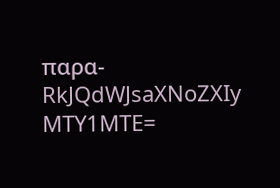παρα-
RkJQdWJsaXNoZXIy MTY1MTE=